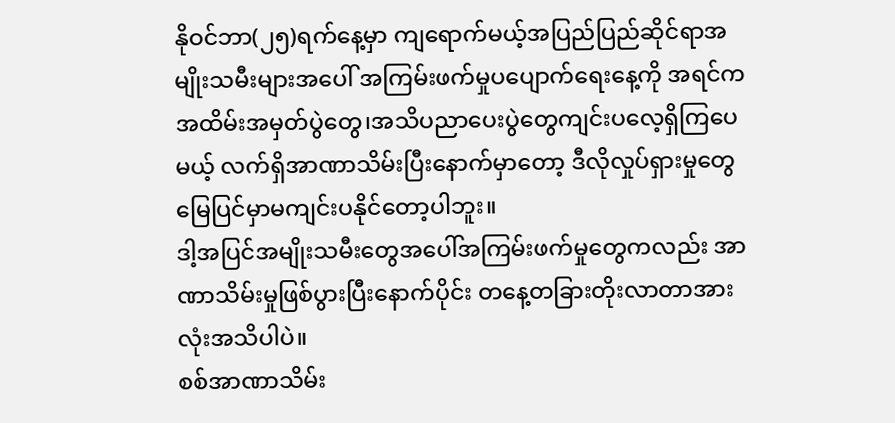နိုဝင်ဘာ(၂၅)ရက်နေ့မှာ ကျရောက်မယ့်အပြည်ပြည်ဆိုင်ရာအမျိုးသမီးများအပေါ် အကြမ်းဖက်မှုပပျောက်ရေးနေ့ကို အရင်ကအထိမ်းအမှတ်ပွဲတွေ၊အသိပညာပေးပွဲတွေကျင်းပလေ့ရှိကြပေမယ့် လက်ရှိအာဏာသိမ်းပြီးနောက်မှာတော့ ဒီလိုလှုပ်ရှားမှုတွေမြေပြင်မှာမကျင်းပနိုင်တော့ပါဘူး။
ဒါ့အပြင်အမျိုးသမီးတွေအပေါ်အကြမ်းဖက်မှုတွေကလည်း အာဏာသိမ်းမှုဖြစ်ပွားပြီးနောက်ပိုင်း တနေ့တခြားတိုးလာတာအားလုံးအသိပါပဲ။
စစ်အာဏာသိမ်း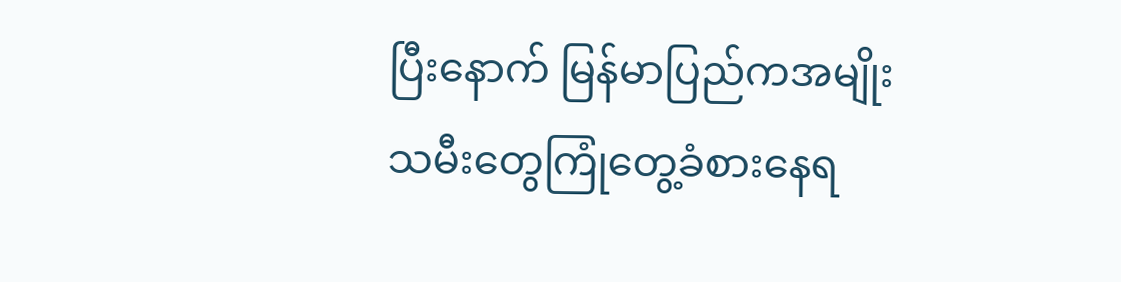ပြီးနောက် မြန်မာပြည်ကအမျိုးသမီးတွေကြုံတွေ့ခံစားနေရ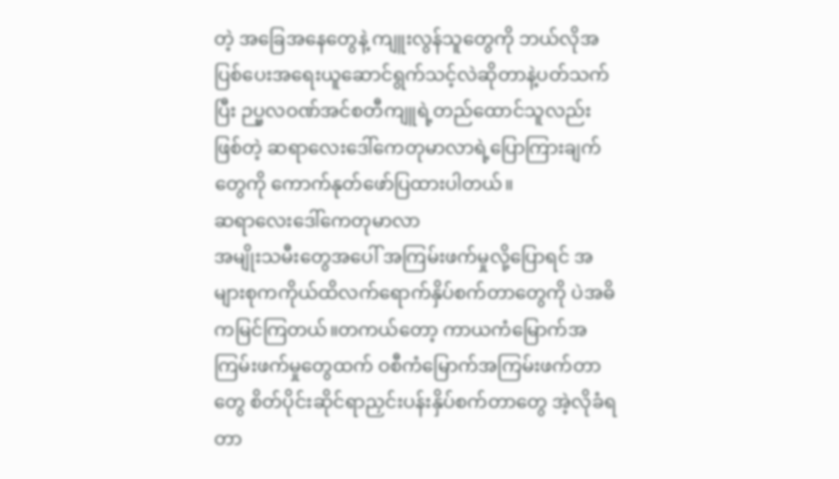တဲ့ အခြေအနေတွေနဲ့ ကျူးလွန်သူတွေကို ဘယ်လိုအပြစ်ပေးအရေးယူဆောင်ရွက်သင့်လဲဆိုတာနဲ့ပတ်သက်ပြီး ဉပ္ဗလဝဏ်အင်စတီကျူရဲ့တည်ထောင်သူလည်းဖြစ်တဲ့ ဆရာလေးဒေါ်ကေတုမာလာရဲ့ပြောကြားချက်တွေကို ကောက်နုတ်ဖော်ပြထားပါတယ်။
ဆရာလေးဒေါ်ကေတုမာလာ
အမျိုးသမီးတွေအပေါ် အကြမ်းဖက်မှုလို့ပြောရင် အများစုကကိုယ်ထိလက်ရောက်နှိပ်စက်တာတွေကို ပဲအဓိကမြင်ကြတယ်။တကယ်တော့ ကာယကံမြောက်အကြမ်းဖက်မှုတွေထက် ဝစီကံမြောက်အကြမ်းဖက်တာတွေ စိတ်ပိုင်းဆိုင်ရာညှင်းပန်းနှိပ်စက်တာတွေ အဲ့လိုခံရတာ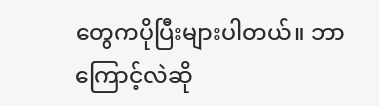တွေကပိုပြီးများပါတယ်။ ဘာကြောင့်လဲဆို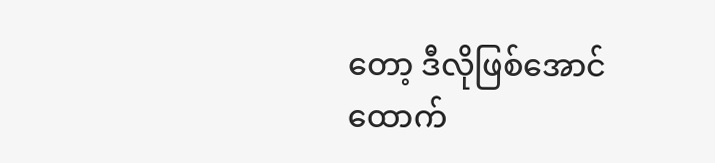တော့ ဒီလိုဖြစ်အောင်ထောက်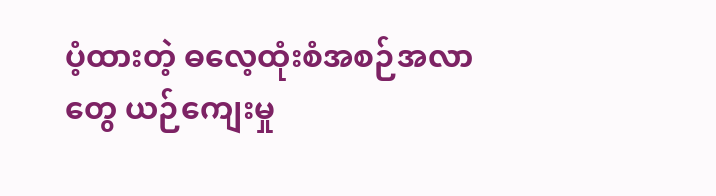ပံ့ထားတဲ့ ဓလေ့ထုံးစံအစဉ်အလာတွေ ယဉ်ကျေးမှု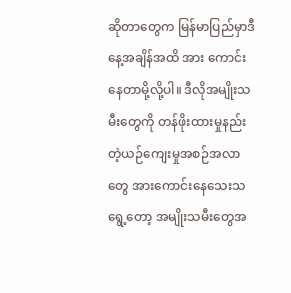ဆိုတာတွေက မြန်မာပြည်မှာဒီနေ့အချိန်အထိ အား ကောင်းနေတာမို့လို့ပါ။ ဒီလိုအမျိုးသမီးတွေကို တန်ဖိုးထားမှုနည်းတဲ့ယဉ်ကျေးမှုအစဉ်အလာတွေ အားကောင်းနေသေးသရွေ့တော့ အမျိုးသမီးတွေအ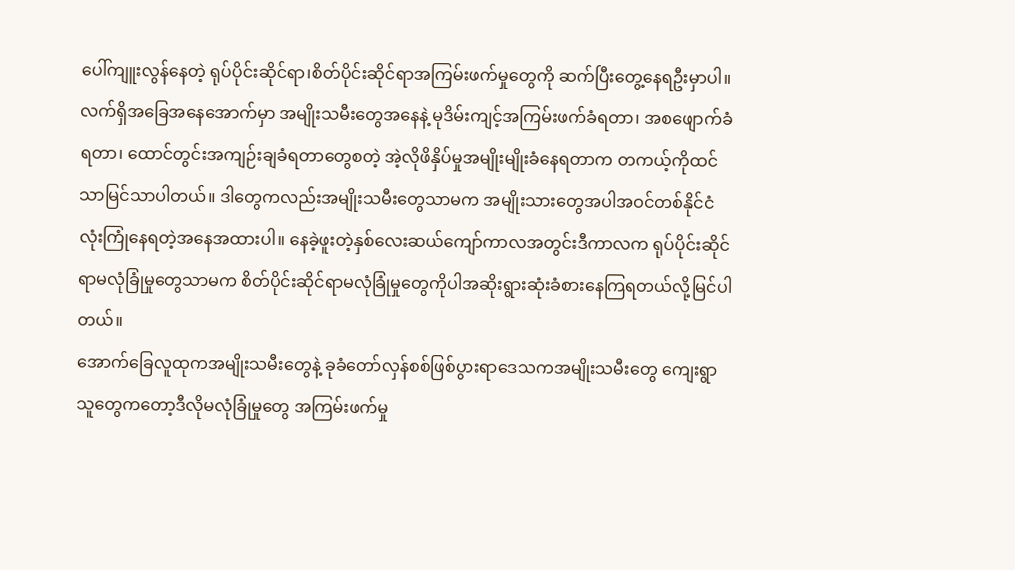ပေါ်ကျူးလွန်နေတဲ့ ရုပ်ပိုင်းဆိုင်ရာ၊စိတ်ပိုင်းဆိုင်ရာအကြမ်းဖက်မှုတွေကို ဆက်ပြီးတွေ့နေရဦးမှာပါ။
လက်ရှိအခြေအနေအောက်မှာ အမျိုးသမီးတွေအနေနဲ့ မုဒိမ်းကျင့်အကြမ်းဖက်ခံရတာ၊ အစဖျောက်ခံရတာ၊ ထောင်တွင်းအကျဉ်းချခံရတာတွေစတဲ့ အဲ့လိုဖိနှိပ်မှုအမျိုးမျိုးခံနေရတာက တကယ့်ကိုထင်သာမြင်သာပါတယ်။ ဒါတွေကလည်းအမျိုးသမီးတွေသာမက အမျိုးသားတွေအပါအဝင်တစ်နိုင်ငံလုံးကြုံနေရတဲ့အနေအထားပါ။ နေခဲ့ဖူးတဲ့နှစ်လေးဆယ်ကျော်ကာလအတွင်းဒီကာလက ရုပ်ပိုင်းဆိုင်ရာမလုံခြုံမှုတွေသာမက စိတ်ပိုင်းဆိုင်ရာမလုံခြုံမှုတွေကိုပါအဆိုးရွားဆုံးခံစားနေကြရတယ်လို့မြင်ပါတယ်။
အောက်ခြေလူထုကအမျိုးသမီးတွေနဲ့ ခုခံတော်လှန်စစ်ဖြစ်ပွားရာဒေသကအမျိုးသမီးတွေ ကျေးရွာသူတွေကတော့ဒီလိုမလုံခြုံမှုတွေ အကြမ်းဖက်မှု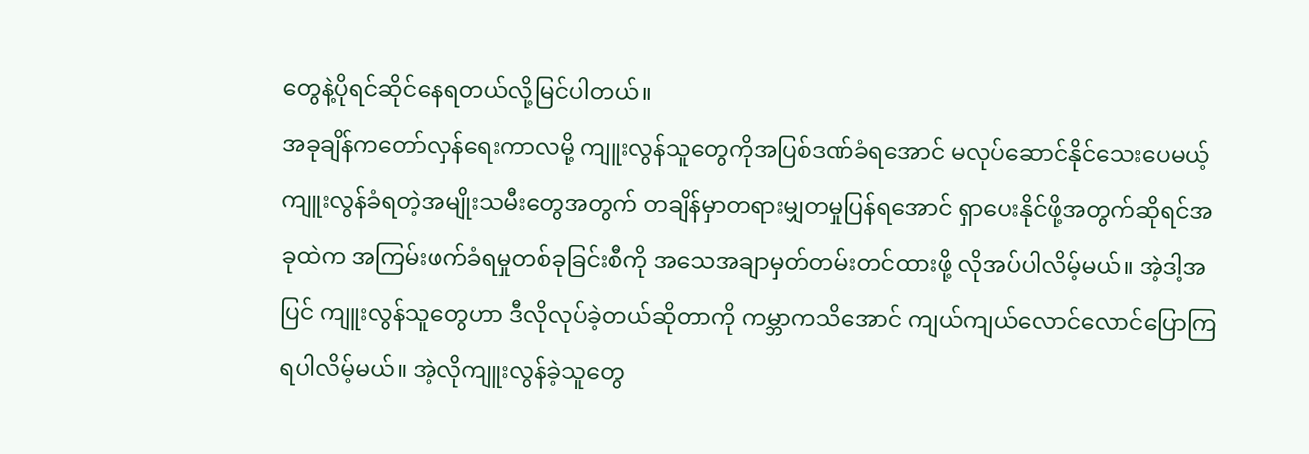တွေနဲ့ပိုရင်ဆိုင်နေရတယ်လို့မြင်ပါတယ်။
အခုချိန်ကတော်လှန်ရေးကာလမို့ ကျူးလွန်သူတွေကိုအပြစ်ဒဏ်ခံရအောင် မလုပ်ဆောင်နိုင်သေးပေမယ့် ကျူးလွန်ခံရတဲ့အမျိုးသမီးတွေအတွက် တချိန်မှာတရားမျှတမှုပြန်ရအောင် ရှာပေးနိုင်ဖို့အတွက်ဆိုရင်အခုထဲက အကြမ်းဖက်ခံရမှုတစ်ခုခြင်းစီကို အသေအချာမှတ်တမ်းတင်ထားဖို့ လိုအပ်ပါလိမ့်မယ်။ အဲ့ဒါ့အပြင် ကျူးလွန်သူတွေဟာ ဒီလိုလုပ်ခဲ့တယ်ဆိုတာကို ကမ္ဘာကသိအောင် ကျယ်ကျယ်လောင်လောင်ပြောကြရပါလိမ့်မယ်။ အဲ့လိုကျူးလွန်ခဲ့သူတွေ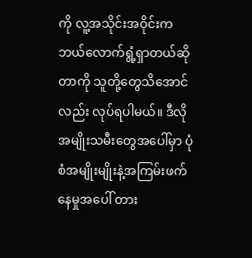ကို လူ့အသိုင်းအဝိုင်းက ဘယ်လောက်ရွံ့ရှာတယ်ဆိုတာကို သူတို့တွေသိအောင်လည်း လုပ်ရပါမယ်။ ဒီလိုအမျိုးသမီးတွေအပေါ်မှာ ပုံစံအမျိုးမျိုးနဲ့အကြမ်းဖက်နေမှုအပေါ် တား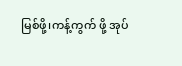မြစ်ဖို့၊ကန့်ကွက် ဖို့ အုပ်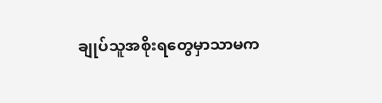ချုပ်သူအစိုးရတွေမှာသာမက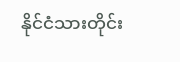နိုင်ငံသားတိုင်း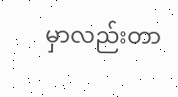မှာလည်းတာ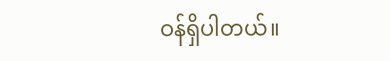ဝန်ရှိပါတယ်။